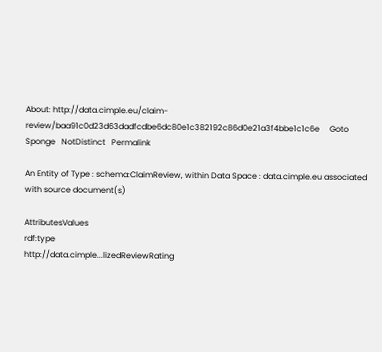About: http://data.cimple.eu/claim-review/baa91c0d23d63dadfcdbe6dc80e1c382192c86d0e21a3f4bbe1c1c6e     Goto   Sponge   NotDistinct   Permalink

An Entity of Type : schema:ClaimReview, within Data Space : data.cimple.eu associated with source document(s)

AttributesValues
rdf:type
http://data.cimple...lizedReviewRating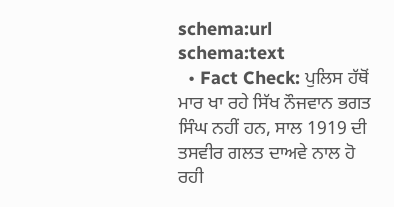schema:url
schema:text
  • Fact Check: ਪੁਲਿਸ ਹੱਥੋਂ ਮਾਰ ਖਾ ਰਹੇ ਸਿੱਖ ਨੌਜਵਾਨ ਭਗਤ ਸਿੰਘ ਨਹੀਂ ਹਨ, ਸਾਲ 1919 ਦੀ ਤਸਵੀਰ ਗਲਤ ਦਾਅਵੇ ਨਾਲ ਹੋ ਰਹੀ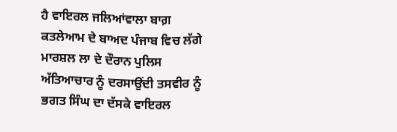ਹੈ ਵਾਇਰਲ ਜਲਿਆਂਵਾਲਾ ਬਾਗ਼ ਕਤਲੇਆਮ ਦੇ ਬਾਅਦ ਪੰਜਾਬ ਵਿਚ ਲੱਗੇ ਮਾਰਸ਼ਲ ਲਾ ਦੇ ਦੌਰਾਨ ਪੁਲਿਸ ਅੱਤਿਆਚਾਰ ਨੂੰ ਦਰਸਾਉਂਦੀ ਤਸਵੀਰ ਨੂੰ ਭਗਤ ਸਿੰਘ ਦਾ ਦੱਸਕੇ ਵਾਇਰਲ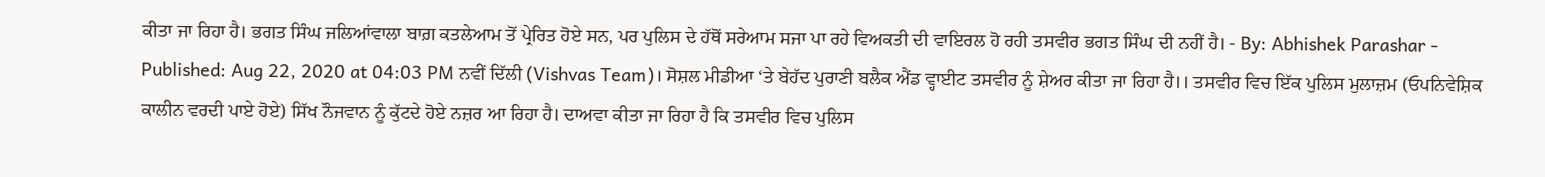ਕੀਤਾ ਜਾ ਰਿਹਾ ਹੈ। ਭਗਤ ਸਿੰਘ ਜਲਿਆਂਵਾਲਾ ਬਾਗ਼ ਕਤਲੇਆਮ ਤੋਂ ਪ੍ਰੇਰਿਤ ਹੋਏ ਸਨ, ਪਰ ਪੁਲਿਸ ਦੇ ਹੱਥੋਂ ਸਰੇਆਮ ਸਜਾ ਪਾ ਰਹੇ ਵਿਅਕਤੀ ਦੀ ਵਾਇਰਲ ਹੋ ਰਹੀ ਤਸਵੀਰ ਭਗਤ ਸਿੰਘ ਦੀ ਨਹੀਂ ਹੈ। - By: Abhishek Parashar - Published: Aug 22, 2020 at 04:03 PM ਨਵੀਂ ਦਿੱਲੀ (Vishvas Team)। ਸੋਸ਼ਲ ਮੀਡੀਆ ‘ਤੇ ਬੇਹੱਦ ਪੁਰਾਣੀ ਬਲੈਕ ਐਂਡ ਵ੍ਹਾਈਟ ਤਸਵੀਰ ਨੂੰ ਸ਼ੇਅਰ ਕੀਤਾ ਜਾ ਰਿਹਾ ਹੈ।। ਤਸਵੀਰ ਵਿਚ ਇੱਕ ਪੁਲਿਸ ਮੁਲਾਜ਼ਮ (ਓਪਨਿਵੇਸ਼ਿਕ ਕਾਲੀਨ ਵਰਦੀ ਪਾਏ ਹੋਏ) ਸਿੱਖ ਨੌਜਵਾਨ ਨੂੰ ਕੁੱਟਦੇ ਹੋਏ ਨਜ਼ਰ ਆ ਰਿਹਾ ਹੈ। ਦਾਅਵਾ ਕੀਤਾ ਜਾ ਰਿਹਾ ਹੈ ਕਿ ਤਸਵੀਰ ਵਿਚ ਪੁਲਿਸ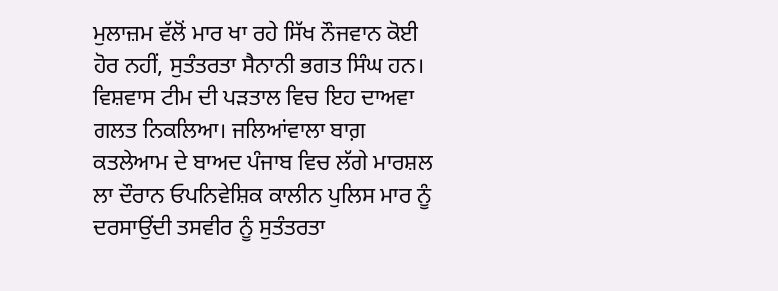ਮੁਲਾਜ਼ਮ ਵੱਲੋਂ ਮਾਰ ਖਾ ਰਹੇ ਸਿੱਖ ਨੌਜਵਾਨ ਕੋਈ ਹੋਰ ਨਹੀਂ, ਸੁਤੰਤਰਤਾ ਸੈਨਾਨੀ ਭਗਤ ਸਿੰਘ ਹਨ। ਵਿਸ਼ਵਾਸ ਟੀਮ ਦੀ ਪੜਤਾਲ ਵਿਚ ਇਹ ਦਾਅਵਾ ਗਲਤ ਨਿਕਲਿਆ। ਜਲਿਆਂਵਾਲਾ ਬਾਗ਼ ਕਤਲੇਆਮ ਦੇ ਬਾਅਦ ਪੰਜਾਬ ਵਿਚ ਲੱਗੇ ਮਾਰਸ਼ਲ ਲਾ ਦੌਰਾਨ ਓਪਨਿਵੇਸ਼ਿਕ ਕਾਲੀਨ ਪੁਲਿਸ ਮਾਰ ਨੂੰ ਦਰਸਾਉਂਦੀ ਤਸਵੀਰ ਨੂੰ ਸੁਤੰਤਰਤਾ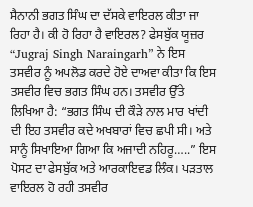ਸੈਨਾਨੀ ਭਗਤ ਸਿੰਘ ਦਾ ਦੱਸਕੇ ਵਾਇਰਲ ਕੀਤਾ ਜਾ ਰਿਹਾ ਹੈ। ਕੀ ਹੋ ਰਿਹਾ ਹੈ ਵਾਇਰਲ? ਫੇਸਬੁੱਕ ਯੂਜ਼ਰ “Jugraj Singh Naraingarh” ਨੇ ਇਸ ਤਸਵੀਰ ਨੂੰ ਅਪਲੋਡ ਕਰਦੇ ਹੋਏ ਦਾਅਵਾ ਕੀਤਾ ਕਿ ਇਸ ਤਸਵੀਰ ਵਿਚ ਭਗਤ ਸਿੰਘ ਹਨ। ਤਸਵੀਰ ਉੱਤੇ ਲਿਖਿਆ ਹੈ: “ਭਗਤ ਸਿੰਘ ਦੀ ਕੌੜੇ ਨਾਲ ਮਾਰ ਖਾਂਦੀ ਦੀ ਇਹ ਤਸਵੀਰ ਕਦੇ ਅਖਬਾਰਾਂ ਵਿਚ ਛਪੀ ਸੀ। ਅਤੇ ਸਾਨੂੰ ਸਿਖਾਇਆ ਗਿਆ ਕਿ ਅਜਾਦੀ ਨਹਿਰੂ…..” ਇਸ ਪੋਸਟ ਦਾ ਫੇਸਬੁੱਕ ਅਤੇ ਆਰਕਾਇਵਡ ਲਿੰਕ। ਪੜਤਾਲ ਵਾਇਰਲ ਹੋ ਰਹੀ ਤਸਵੀਰ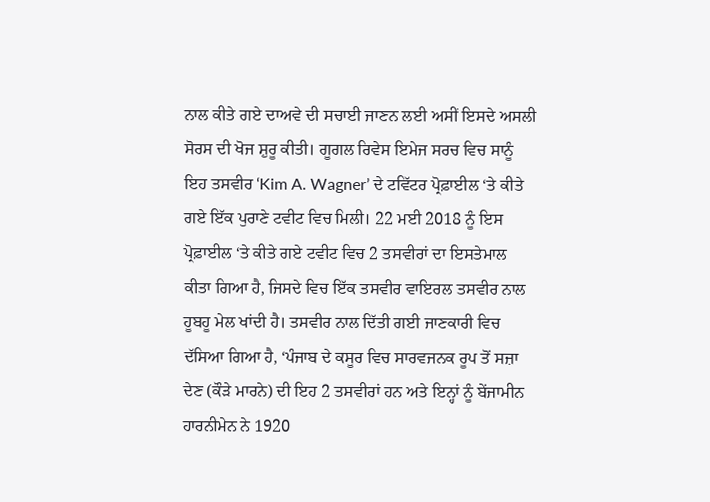ਨਾਲ ਕੀਤੇ ਗਏ ਦਾਅਵੇ ਦੀ ਸਚਾਈ ਜਾਣਨ ਲਈ ਅਸੀਂ ਇਸਦੇ ਅਸਲੀ ਸੋਰਸ ਦੀ ਖੋਜ ਸ਼ੁਰੂ ਕੀਤੀ। ਗੂਗਲ ਰਿਵੇਸ ਇਮੇਜ ਸਰਚ ਵਿਚ ਸਾਨੂੰ ਇਹ ਤਸਵੀਰ ‘Kim A. Wagner’ ਦੇ ਟਵਿੱਟਰ ਪ੍ਰੋਫ਼ਾਈਲ ‘ਤੇ ਕੀਤੇ ਗਏ ਇੱਕ ਪੁਰਾਣੇ ਟਵੀਟ ਵਿਚ ਮਿਲੀ। 22 ਮਈ 2018 ਨੂੰ ਇਸ ਪ੍ਰੋਫ਼ਾਈਲ ‘ਤੇ ਕੀਤੇ ਗਏ ਟਵੀਟ ਵਿਚ 2 ਤਸਵੀਰਾਂ ਦਾ ਇਸਤੇਮਾਲ ਕੀਤਾ ਗਿਆ ਹੈ, ਜਿਸਦੇ ਵਿਚ ਇੱਕ ਤਸਵੀਰ ਵਾਇਰਲ ਤਸਵੀਰ ਨਾਲ ਹੂਬਹੂ ਮੇਲ ਖਾਂਦੀ ਹੈ। ਤਸਵੀਰ ਨਾਲ ਦਿੱਤੀ ਗਈ ਜਾਣਕਾਰੀ ਵਿਚ ਦੱਸਿਆ ਗਿਆ ਹੈ, ‘ਪੰਜਾਬ ਦੇ ਕਸੂਰ ਵਿਚ ਸਾਰਵਜਨਕ ਰੂਪ ਤੋਂ ਸਜ਼ਾ ਦੇਣ (ਕੌੜੇ ਮਾਰਨੇ) ਦੀ ਇਹ 2 ਤਸਵੀਰਾਂ ਹਨ ਅਤੇ ਇਨ੍ਹਾਂ ਨੂੰ ਬੇਂਜਾਮੀਨ ਹਾਰਨੀਮੇਨ ਨੇ 1920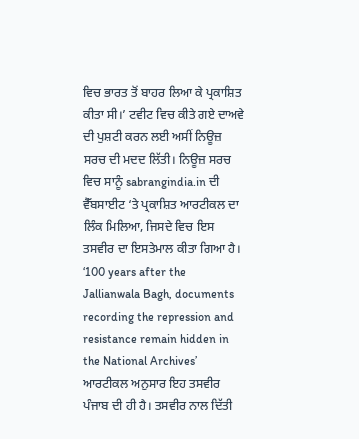ਵਿਚ ਭਾਰਤ ਤੋਂ ਬਾਹਰ ਲਿਆ ਕੇ ਪ੍ਰਕਾਸ਼ਿਤ ਕੀਤਾ ਸੀ।’ ਟਵੀਟ ਵਿਚ ਕੀਤੇ ਗਏ ਦਾਅਵੇ ਦੀ ਪੁਸ਼ਟੀ ਕਰਨ ਲਈ ਅਸੀਂ ਨਿਊਜ਼ ਸਰਚ ਦੀ ਮਦਦ ਲਿੱਤੀ। ਨਿਊਜ਼ ਸਰਚ ਵਿਚ ਸਾਨੂੰ sabrangindia.in ਦੀ ਵੈੱਬਸਾਈਟ ‘ਤੇ ਪ੍ਰਕਾਸ਼ਿਤ ਆਰਟੀਕਲ ਦਾ ਲਿੰਕ ਮਿਲਿਆ, ਜਿਸਦੇ ਵਿਚ ਇਸ ਤਸਵੀਰ ਦਾ ਇਸਤੇਮਾਲ ਕੀਤਾ ਗਿਆ ਹੈ। ‘100 years after the Jallianwala Bagh, documents recording the repression and resistance remain hidden in the National Archives’ ਆਰਟੀਕਲ ਅਨੁਸਾਰ ਇਹ ਤਸਵੀਰ ਪੰਜਾਬ ਦੀ ਹੀ ਹੈ। ਤਸਵੀਰ ਨਾਲ ਦਿੱਤੀ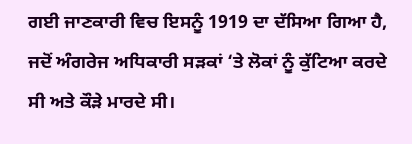ਗਈ ਜਾਣਕਾਰੀ ਵਿਚ ਇਸਨੂੰ 1919 ਦਾ ਦੱਸਿਆ ਗਿਆ ਹੈ, ਜਦੋਂ ਅੰਗਰੇਜ ਅਧਿਕਾਰੀ ਸੜਕਾਂ ‘ਤੇ ਲੋਕਾਂ ਨੂੰ ਕੁੱਟਿਆ ਕਰਦੇ ਸੀ ਅਤੇ ਕੌੜੇ ਮਾਰਦੇ ਸੀ।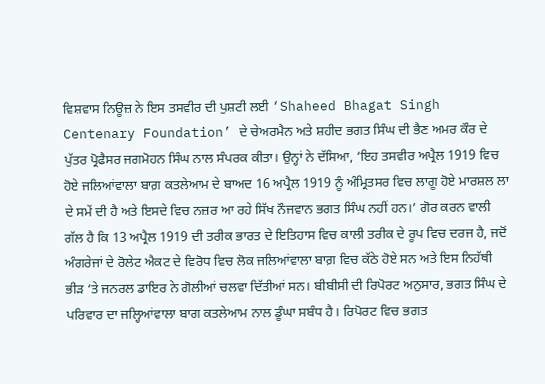ਵਿਸ਼ਵਾਸ ਨਿਊਜ਼ ਨੇ ਇਸ ਤਸਵੀਰ ਦੀ ਪੁਸ਼ਟੀ ਲਈ ‘Shaheed Bhagat Singh Centenary Foundation’ ਦੇ ਚੇਅਰਮੈਨ ਅਤੇ ਸ਼ਹੀਦ ਭਗਤ ਸਿੰਘ ਦੀ ਭੈਣ ਅਮਰ ਕੌਰ ਦੇ ਪੁੱਤਰ ਪ੍ਰੋਫੈਸਰ ਜਗਮੋਹਨ ਸਿੰਘ ਨਾਲ ਸੰਪਰਕ ਕੀਤਾ। ਉਨ੍ਹਾਂ ਨੇ ਦੱਸਿਆ, ‘ਇਹ ਤਸਵੀਰ ਅਪ੍ਰੈਲ 1919 ਵਿਚ ਹੋਏ ਜਲਿਆਂਵਾਲਾ ਬਾਗ਼ ਕਤਲੇਆਮ ਦੇ ਬਾਅਦ 16 ਅਪ੍ਰੈਲ 1919 ਨੂੰ ਅੰਮ੍ਰਿਤਸਰ ਵਿਚ ਲਾਗੂ ਹੋਏ ਮਾਰਸ਼ਲ ਲਾ ਦੇ ਸਮੇਂ ਦੀ ਹੈ ਅਤੇ ਇਸਦੇ ਵਿਚ ਨਜ਼ਰ ਆ ਰਹੇ ਸਿੱਖ ਨੌਜਵਾਨ ਭਗਤ ਸਿੰਘ ਨਹੀਂ ਹਨ।’ ਗੋਰ ਕਰਨ ਵਾਲੀ ਗੱਲ ਹੈ ਕਿ 13 ਅਪ੍ਰੈਲ 1919 ਦੀ ਤਰੀਕ ਭਾਰਤ ਦੇ ਇਤਿਹਾਸ ਵਿਚ ਕਾਲੀ ਤਰੀਕ ਦੇ ਰੂਪ ਵਿਚ ਦਰਜ ਹੈ, ਜਦੋਂ ਅੰਗਰੇਜਾਂ ਦੇ ਰੋਲੇਟ ਐਕਟ ਦੇ ਵਿਰੋਧ ਵਿਚ ਲੋਕ ਜਲਿਆਂਵਾਲਾ ਬਾਗ਼ ਵਿਚ ਕੱਠੇ ਹੋਏ ਸਨ ਅਤੇ ਇਸ ਨਿਹੱਥੀ ਭੀੜ ‘ਤੇ ਜਨਰਲ ਡਾਇਰ ਨੇ ਗੋਲੀਆਂ ਚਲਵਾ ਦਿੱਤੀਆਂ ਸਨ। ਬੀਬੀਸੀ ਦੀ ਰਿਪੋਰਟ ਅਨੁਸਾਰ, ਭਗਤ ਸਿੰਘ ਦੇ ਪਰਿਵਾਰ ਦਾ ਜਲ੍ਹਿਆਂਵਾਲਾ ਬਾਗ ਕਤਲੇਆਮ ਨਾਲ ਡੂੰਘਾ ਸਬੰਧ ਹੈ। ਰਿਪੋਰਟ ਵਿਚ ਭਗਤ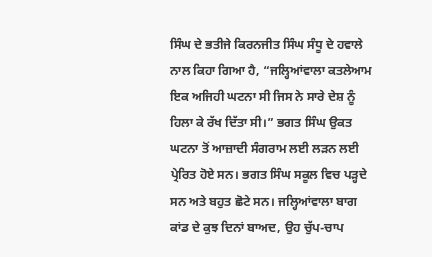ਸਿੰਘ ਦੇ ਭਤੀਜੇ ਕਿਰਨਜੀਤ ਸਿੰਘ ਸੰਧੂ ਦੇ ਹਵਾਲੇ ਨਾਲ ਕਿਹਾ ਗਿਆ ਹੈ, “ਜਲ੍ਹਿਆਂਵਾਲਾ ਕਤਲੇਆਮ ਇਕ ਅਜਿਹੀ ਘਟਨਾ ਸੀ ਜਿਸ ਨੇ ਸਾਰੇ ਦੇਸ਼ ਨੂੰ ਹਿਲਾ ਕੇ ਰੱਖ ਦਿੱਤਾ ਸੀ।” ਭਗਤ ਸਿੰਘ ਉਕਤ ਘਟਨਾ ਤੋਂ ਆਜ਼ਾਦੀ ਸੰਗਰਾਮ ਲਈ ਲੜਨ ਲਈ ਪ੍ਰੇਰਿਤ ਹੋਏ ਸਨ। ਭਗਤ ਸਿੰਘ ਸਕੂਲ ਵਿਚ ਪੜ੍ਹਦੇ ਸਨ ਅਤੇ ਬਹੁਤ ਛੋਟੇ ਸਨ। ਜਲ੍ਹਿਆਂਵਾਲਾ ਬਾਗ ਕਾਂਡ ਦੇ ਕੁਝ ਦਿਨਾਂ ਬਾਅਦ, ਉਹ ਚੁੱਪ-ਚਾਪ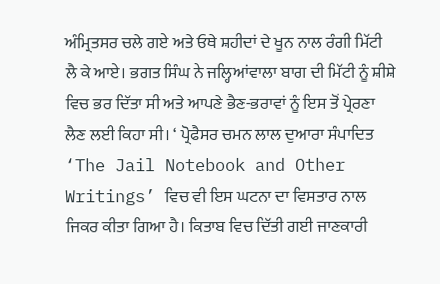ਅੰਮ੍ਰਿਤਸਰ ਚਲੇ ਗਏ ਅਤੇ ਓਥੇ ਸ਼ਹੀਦਾਂ ਦੇ ਖੂਨ ਨਾਲ ਰੰਗੀ ਮਿੱਟੀ ਲੈ ਕੇ ਆਏ। ਭਗਤ ਸਿੰਘ ਨੇ ਜਲ੍ਹਿਆਂਵਾਲਾ ਬਾਗ ਦੀ ਮਿੱਟੀ ਨੂੰ ਸ਼ੀਸ਼ੇ ਵਿਚ ਭਰ ਦਿੱਤਾ ਸੀ ਅਤੇ ਆਪਣੇ ਭੈਣ-ਭਰਾਵਾਂ ਨੂੰ ਇਸ ਤੋਂ ਪ੍ਰੇਰਣਾ ਲੈਣ ਲਈ ਕਿਹਾ ਸੀ। ‘ ਪ੍ਰੋਫੈਸਰ ਚਮਨ ਲਾਲ ਦੁਆਰਾ ਸੰਪਾਦਿਤ ‘The Jail Notebook and Other Writings’ ਵਿਚ ਵੀ ਇਸ ਘਟਨਾ ਦਾ ਵਿਸਤਾਰ ਨਾਲ ਜਿਕਰ ਕੀਤਾ ਗਿਆ ਹੈ। ਕਿਤਾਬ ਵਿਚ ਦਿੱਤੀ ਗਈ ਜਾਣਕਾਰੀ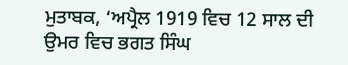ਮੁਤਾਬਕ, ‘ਅਪ੍ਰੈਲ 1919 ਵਿਚ 12 ਸਾਲ ਦੀ ਉਮਰ ਵਿਚ ਭਗਤ ਸਿੰਘ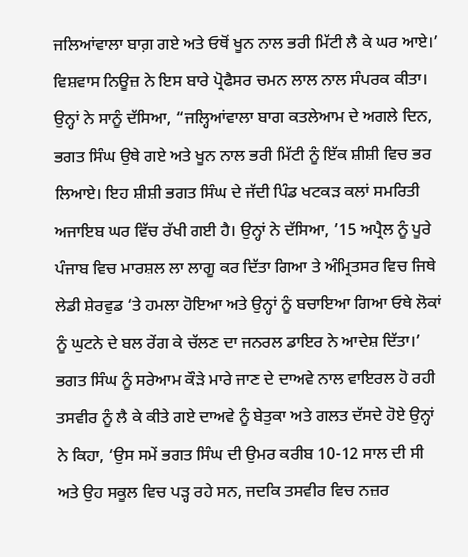ਜਲਿਆਂਵਾਲਾ ਬਾਗ਼ ਗਏ ਅਤੇ ਓਥੋਂ ਖੂਨ ਨਾਲ ਭਰੀ ਮਿੱਟੀ ਲੈ ਕੇ ਘਰ ਆਏ।’ ਵਿਸ਼ਵਾਸ ਨਿਊਜ਼ ਨੇ ਇਸ ਬਾਰੇ ਪ੍ਰੋਫੈਸਰ ਚਮਨ ਲਾਲ ਨਾਲ ਸੰਪਰਕ ਕੀਤਾ। ਉਨ੍ਹਾਂ ਨੇ ਸਾਨੂੰ ਦੱਸਿਆ, “ਜਲ੍ਹਿਆਂਵਾਲਾ ਬਾਗ ਕਤਲੇਆਮ ਦੇ ਅਗਲੇ ਦਿਨ, ਭਗਤ ਸਿੰਘ ਉਥੇ ਗਏ ਅਤੇ ਖੂਨ ਨਾਲ ਭਰੀ ਮਿੱਟੀ ਨੂੰ ਇੱਕ ਸ਼ੀਸ਼ੀ ਵਿਚ ਭਰ ਲਿਆਏ। ਇਹ ਸ਼ੀਸ਼ੀ ਭਗਤ ਸਿੰਘ ਦੇ ਜੱਦੀ ਪਿੰਡ ਖਟਕੜ ਕਲਾਂ ਸਮਰਿਤੀ ਅਜਾਇਬ ਘਰ ਵਿੱਚ ਰੱਖੀ ਗਈ ਹੈ। ਉਨ੍ਹਾਂ ਨੇ ਦੱਸਿਆ, ’15 ਅਪ੍ਰੈਲ ਨੂੰ ਪੂਰੇ ਪੰਜਾਬ ਵਿਚ ਮਾਰਸ਼ਲ ਲਾ ਲਾਗੂ ਕਰ ਦਿੱਤਾ ਗਿਆ ਤੇ ਅੰਮ੍ਰਿਤਸਰ ਵਿਚ ਜਿਥੇ ਲੇਡੀ ਸ਼ੇਰਵੁਡ ‘ਤੇ ਹਮਲਾ ਹੋਇਆ ਅਤੇ ਉਨ੍ਹਾਂ ਨੂੰ ਬਚਾਇਆ ਗਿਆ ਓਥੇ ਲੋਕਾਂ ਨੂੰ ਘੁਟਨੇ ਦੇ ਬਲ ਰੇਂਗ ਕੇ ਚੱਲਣ ਦਾ ਜਨਰਲ ਡਾਇਰ ਨੇ ਆਦੇਸ਼ ਦਿੱਤਾ।’ ਭਗਤ ਸਿੰਘ ਨੂੰ ਸਰੇਆਮ ਕੌੜੇ ਮਾਰੇ ਜਾਣ ਦੇ ਦਾਅਵੇ ਨਾਲ ਵਾਇਰਲ ਹੋ ਰਹੀ ਤਸਵੀਰ ਨੂੰ ਲੈ ਕੇ ਕੀਤੇ ਗਏ ਦਾਅਵੇ ਨੂੰ ਬੇਤੁਕਾ ਅਤੇ ਗਲਤ ਦੱਸਦੇ ਹੋਏ ਉਨ੍ਹਾਂ ਨੇ ਕਿਹਾ, ‘ਉਸ ਸਮੇਂ ਭਗਤ ਸਿੰਘ ਦੀ ਉਮਰ ਕਰੀਬ 10-12 ਸਾਲ ਦੀ ਸੀ ਅਤੇ ਉਹ ਸਕੂਲ ਵਿਚ ਪੜ੍ਹ ਰਹੇ ਸਨ, ਜਦਕਿ ਤਸਵੀਰ ਵਿਚ ਨਜ਼ਰ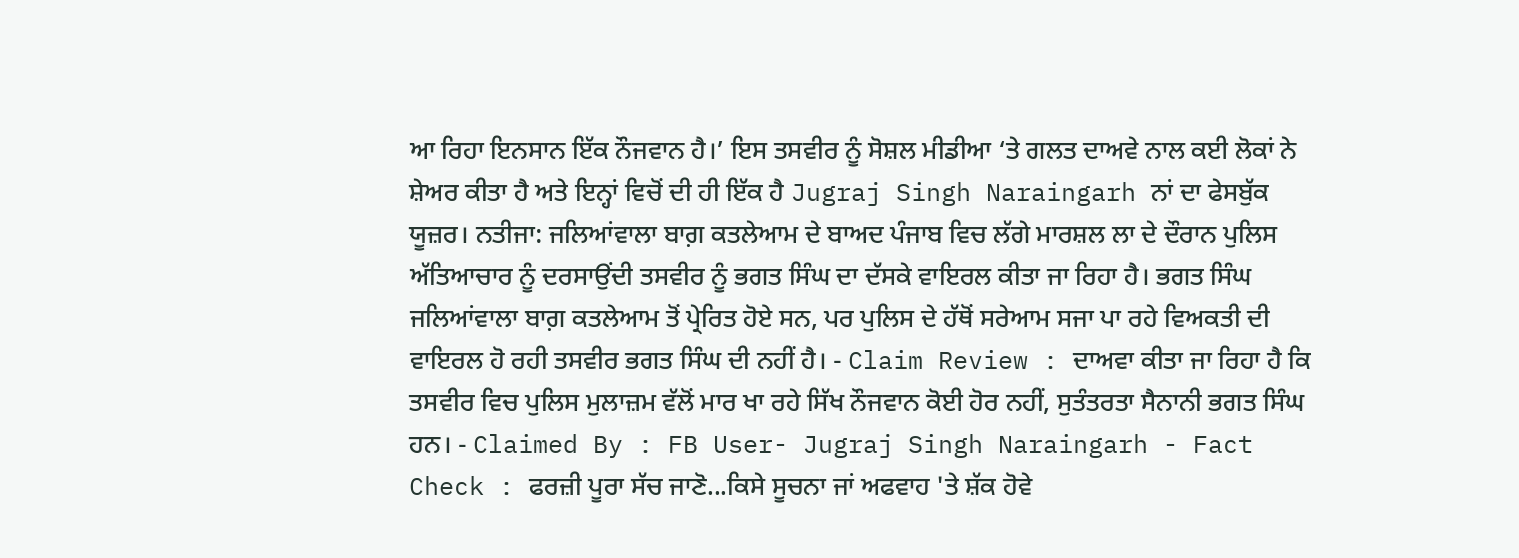ਆ ਰਿਹਾ ਇਨਸਾਨ ਇੱਕ ਨੌਜਵਾਨ ਹੈ।’ ਇਸ ਤਸਵੀਰ ਨੂੰ ਸੋਸ਼ਲ ਮੀਡੀਆ ‘ਤੇ ਗਲਤ ਦਾਅਵੇ ਨਾਲ ਕਈ ਲੋਕਾਂ ਨੇ ਸ਼ੇਅਰ ਕੀਤਾ ਹੈ ਅਤੇ ਇਨ੍ਹਾਂ ਵਿਚੋਂ ਦੀ ਹੀ ਇੱਕ ਹੈ Jugraj Singh Naraingarh ਨਾਂ ਦਾ ਫੇਸਬੁੱਕ ਯੂਜ਼ਰ। ਨਤੀਜਾ: ਜਲਿਆਂਵਾਲਾ ਬਾਗ਼ ਕਤਲੇਆਮ ਦੇ ਬਾਅਦ ਪੰਜਾਬ ਵਿਚ ਲੱਗੇ ਮਾਰਸ਼ਲ ਲਾ ਦੇ ਦੌਰਾਨ ਪੁਲਿਸ ਅੱਤਿਆਚਾਰ ਨੂੰ ਦਰਸਾਉਂਦੀ ਤਸਵੀਰ ਨੂੰ ਭਗਤ ਸਿੰਘ ਦਾ ਦੱਸਕੇ ਵਾਇਰਲ ਕੀਤਾ ਜਾ ਰਿਹਾ ਹੈ। ਭਗਤ ਸਿੰਘ ਜਲਿਆਂਵਾਲਾ ਬਾਗ਼ ਕਤਲੇਆਮ ਤੋਂ ਪ੍ਰੇਰਿਤ ਹੋਏ ਸਨ, ਪਰ ਪੁਲਿਸ ਦੇ ਹੱਥੋਂ ਸਰੇਆਮ ਸਜਾ ਪਾ ਰਹੇ ਵਿਅਕਤੀ ਦੀ ਵਾਇਰਲ ਹੋ ਰਹੀ ਤਸਵੀਰ ਭਗਤ ਸਿੰਘ ਦੀ ਨਹੀਂ ਹੈ। - Claim Review : ਦਾਅਵਾ ਕੀਤਾ ਜਾ ਰਿਹਾ ਹੈ ਕਿ ਤਸਵੀਰ ਵਿਚ ਪੁਲਿਸ ਮੁਲਾਜ਼ਮ ਵੱਲੋਂ ਮਾਰ ਖਾ ਰਹੇ ਸਿੱਖ ਨੌਜਵਾਨ ਕੋਈ ਹੋਰ ਨਹੀਂ, ਸੁਤੰਤਰਤਾ ਸੈਨਾਨੀ ਭਗਤ ਸਿੰਘ ਹਨ। - Claimed By : FB User- Jugraj Singh Naraingarh - Fact Check : ਫਰਜ਼ੀ ਪੂਰਾ ਸੱਚ ਜਾਣੋ...ਕਿਸੇ ਸੂਚਨਾ ਜਾਂ ਅਫਵਾਹ 'ਤੇ ਸ਼ੱਕ ਹੋਵੇ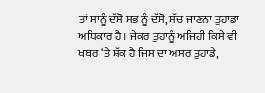ਤਾਂ ਸਾਨੂੰ ਦੱਸੋ ਸਭ ਨੂੰ ਦੱਸੋ, ਸੱਚ ਜਾਣਨਾ ਤੁਹਾਡਾ ਅਧਿਕਾਰ ਹੈ। ਜੇਕਰ ਤੁਹਾਨੂੰ ਅਜਿਹੀ ਕਿਸੇ ਵੀ ਖਬਰ ‘ਤੇ ਸ਼ੱਕ ਹੈ ਜਿਸ ਦਾ ਅਸਰ ਤੁਹਾਡੇ,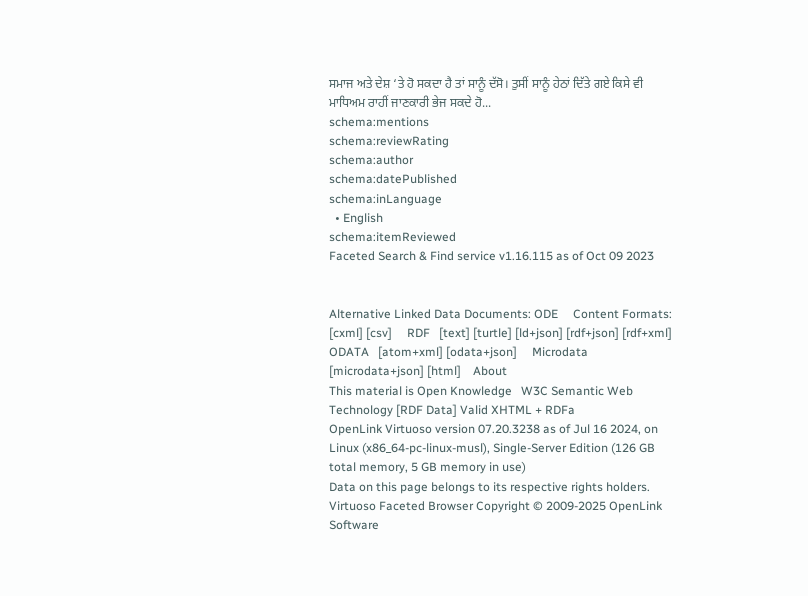ਸਮਾਜ ਅਤੇ ਦੇਸ਼ ‘ਤੇ ਹੋ ਸਕਦਾ ਹੈ ਤਾਂ ਸਾਨੂੰ ਦੱਸੋ। ਤੁਸੀਂ ਸਾਨੂੰ ਹੇਠਾਂ ਦਿੱਤੇ ਗਏ ਕਿਸੇ ਵੀ ਮਾਧਿਅਮ ਰਾਹੀਂ ਜਾਣਕਾਰੀ ਭੇਜ ਸਕਦੇ ਹੋ...
schema:mentions
schema:reviewRating
schema:author
schema:datePublished
schema:inLanguage
  • English
schema:itemReviewed
Faceted Search & Find service v1.16.115 as of Oct 09 2023


Alternative Linked Data Documents: ODE     Content Formats:   [cxml] [csv]     RDF   [text] [turtle] [ld+json] [rdf+json] [rdf+xml]     ODATA   [atom+xml] [odata+json]     Microdata   [microdata+json] [html]    About
This material is Open Knowledge   W3C Semantic Web Technology [RDF Data] Valid XHTML + RDFa
OpenLink Virtuoso version 07.20.3238 as of Jul 16 2024, on Linux (x86_64-pc-linux-musl), Single-Server Edition (126 GB total memory, 5 GB memory in use)
Data on this page belongs to its respective rights holders.
Virtuoso Faceted Browser Copyright © 2009-2025 OpenLink Software